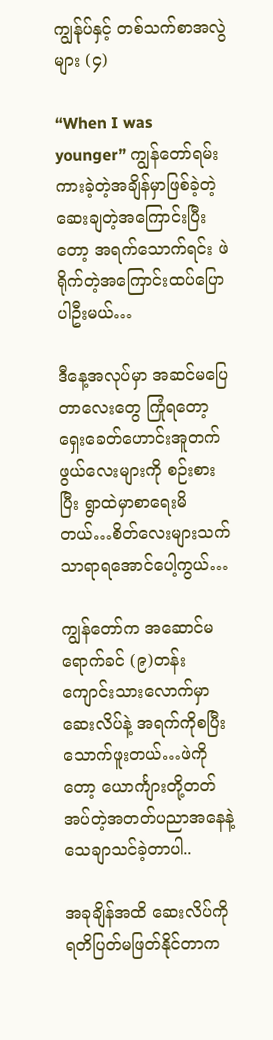ကျွန်ုပ်နှင့် တစ်သက်စာအလွဲများ (၄)

“When I was younger” ကျွန်တော်ရမ်းကားခဲ့တဲ့အချိန်မှာဖြစ်ခဲ့တဲ့ ဆေးချတဲ့အကြောင်းပြီးတော့ အရက်သောက်ရင်း ဖဲရိုက်တဲ့အကြောင်းထပ်ပြောပါဦးမယ်…

ဒီနေ့အလုပ်မှာ အဆင်မပြေတာလေးတွေ ကြုံရတော့ ရှေးခေတ်ဟောင်းအူတက်ဖွယ်လေးများကို စဉ်းစားပြီး ရွာထဲမှာစာရေးမိတယ်…စိတ်လေးများသက်သာရာရအောင်ပေါ့ကွယ်…

ကျွန်တော်က အဆောင်မရောက်ခင် (၉)တန်းကျောင်းသားလောက်မှာ ဆေးလိပ်နဲ့ အရက်ကိုစပြီး သောက်ဖူးတယ်…ဖဲကိုတော့ ယောင်္ကျားတို့တတ်အပ်တဲ့အတတ်ပညာအနေနဲ့ သေချာသင်ခဲ့တာပါ..

အခုချိန်အထိ ဆေးလိပ်ကို ရတိပြတ်မဖြတ်နိုင်တာက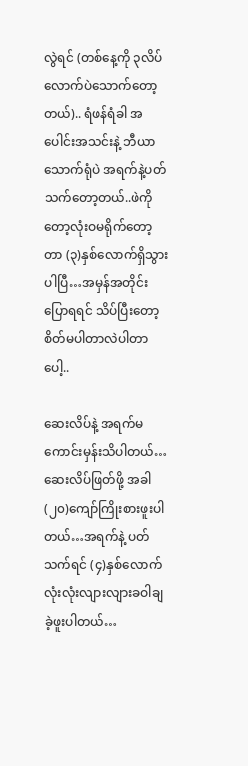လွဲရင် (တစ်နေ့ကို ၃လိပ်လောက်ပဲသောက်တော့တယ်).. ရံဖန်ရံခါ အပေါင်းအသင်းနဲ့ ဘီယာသောက်ရုံပဲ အရက်နဲ့ပတ်သက်တော့တယ်..ဖဲကိုတော့လုံးဝမရိုက်တော့တာ (၃)နှစ်လောက်ရှိသွားပါပြီ…အမှန်အတိုင်းပြောရရင် သိပ်ပြီးတော့ စိတ်မပါတာလဲပါတာပေါ့..

ဆေးလိပ်နဲ့ အရက်မကောင်းမှန်းသိပါတယ်…ဆေးလိပ်ဖြတ်ဖို့ အခါ (၂၀)ကျော်ကြိုးစားဖူးပါတယ်…အရက်နဲ့ ပတ်သက်ရင် (၄)နှစ်လောက် လုံးလုံးလျားလျားခဝါချခဲ့ဖူးပါတယ်…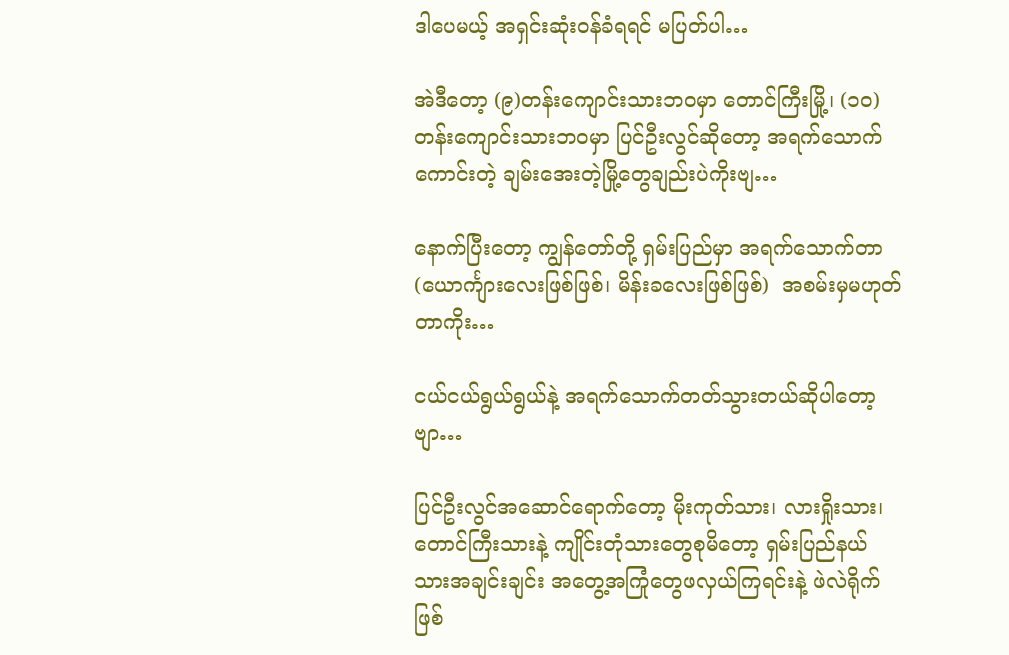ဒါပေမယ့် အရှင်းဆုံးဝန်ခံရရင် မပြတ်ပါ…

အဲဒီတော့ (၉)တန်းကျောင်းသားဘဝမှာ တောင်ကြီးမြို့၊ (၁၀)တန်းကျောင်းသားဘဝမှာ ပြင်ဦးလွင်ဆိုတော့ အရက်သောက်ကောင်းတဲ့ ချမ်းအေးတဲ့မြို့တွေချည်းပဲကိုးဗျ…

နောက်ပြီးတော့ ကျွန်တော်တို့ ရှမ်းပြည်မှာ အရက်သောက်တာ (ယောင်္ကျားလေးဖြစ်ဖြစ်၊ မိန်းခလေးဖြစ်ဖြစ်)  အစမ်းမှမဟုတ်တာကိုး…

ငယ်ငယ်ရွယ်ရွယ်နဲ့ အရက်သောက်တတ်သွားတယ်ဆိုပါတော့ဗျာ…

ပြင်ဦးလွင်အဆောင်ရောက်တော့ မိုးကုတ်သား၊ လားရှိုးသား၊ တောင်ကြီးသားနဲ့ ကျိုင်းတုံသားတွေစုမိတော့ ရှမ်းပြည်နယ်သားအချင်းချင်း အတွေ့အကြုံတွေဖလှယ်ကြရင်းနဲ့ ဖဲလဲရိုက်ဖြစ်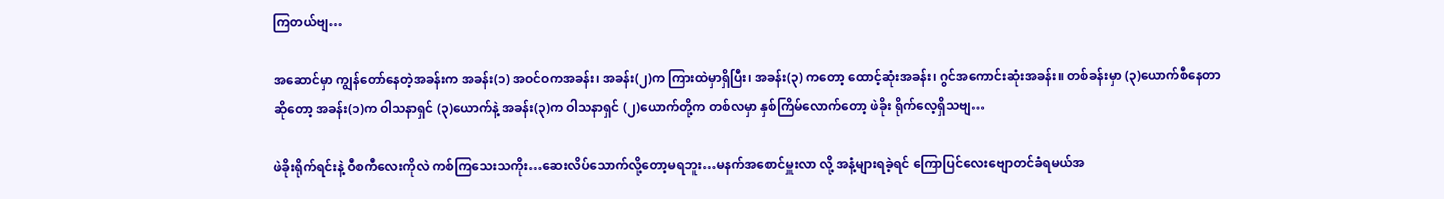ကြတယ်ဗျ…

အဆောင်မှာ ကျွန်တော်နေတဲ့အခန်းက အခန်း(၁) အဝင်ဝကအခန်း၊ အခန်း(၂)က ကြားထဲမှာရှိပြီး၊ အခန်း(၃) ကတော့ ထောင့်ဆုံးအခန်း၊ ဂွင်အကောင်းဆုံးအခန်း။ တစ်ခန်းမှာ (၃)ယောက်စီနေတာဆိုတော့ အခန်း(၁)က ဝါသနာရှင် (၃)ယောက်နဲ့ အခန်း(၃)က ဝါသနာရှင် (၂)ယောက်တို့က တစ်လမှာ နှစ်ကြိမ်လောက်တော့ ဖဲခိုး ရိုက်လေ့ရှိသဗျ…

ဖဲခိုးရိုက်ရင်းနဲ့ ဝီစကီလေးကိုလဲ ကစ်ကြသေးသကိုး…ဆေးလိပ်သောက်လို့တော့မရဘူး…မနက်အစောင်မှူးလာ လို့ အနံ့များရခဲ့ရင် ကြောပြင်လေးဗျောတင်ခံရမယ်အ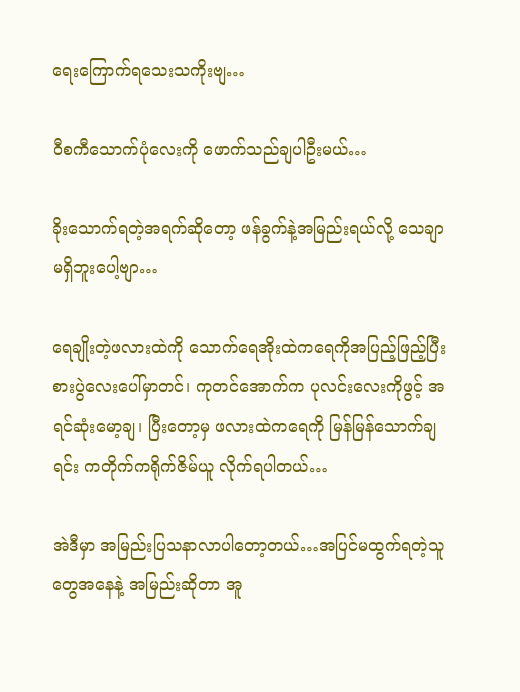ရေးကြောက်ရသေးသကိုးဗျ…

ဝီစကီသောက်ပုံလေးကို ဖောက်သည်ချပါဦးမယ်…

ခိုးသောက်ရတဲ့အရက်ဆိုတော့ ဖန်ခွက်နဲ့အမြည်းရယ်လို့ သေချာမရှိဘူးပေါ့ဗျာ…

ရေချိုးတဲ့ဖလားထဲကို သောက်ရေအိုးထဲကရေကိုအပြည့်ဖြည့်ပြီး စားပွဲလေးပေါ်မှာတင်၊ ကုတင်အောက်က ပုလင်းလေးကိုဖွင့် အရင်ဆုံးမော့ချ၊ ပြီးတော့မှ ဖလားထဲကရေကို မြန်မြန်သောက်ချရင်း ကတိုက်ကရိုက်ဇိမ်ယူ လိုက်ရပါတယ်…

အဲဒီမှာ အမြည်းပြသနာလာပါတော့တယ်…အပြင်မထွက်ရတဲ့သူတွေအနေနဲ့ အမြည်းဆိုတာ အူ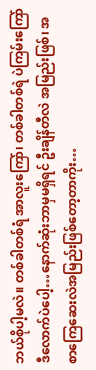ဘယ်စိုပါ့မလဲ။ တစ်ခါတစ်ရံ အာလူးကြော်၊ တစ်ခါတစ်ရဲ ပဲကြမ်းကြော် ဒီလောက်ပဲပေါ့…နောက်ဆုံးဘာမှမရှိရင် ဦးချိန်တီလဲ အမြည်းဖြစ်၊ အစာကြေဆေးလဲအမြည်းဖြစ်တော့တာကိုး…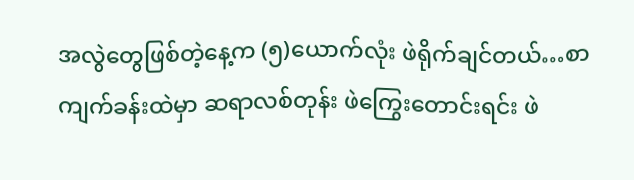အလွဲတွေဖြစ်တဲ့နေ့က (၅)ယောက်လုံး ဖဲရိုက်ချင်တယ်…စာကျက်ခန်းထဲမှာ ဆရာလစ်တုန်း ဖဲကြွေးတောင်းရင်း ဖဲ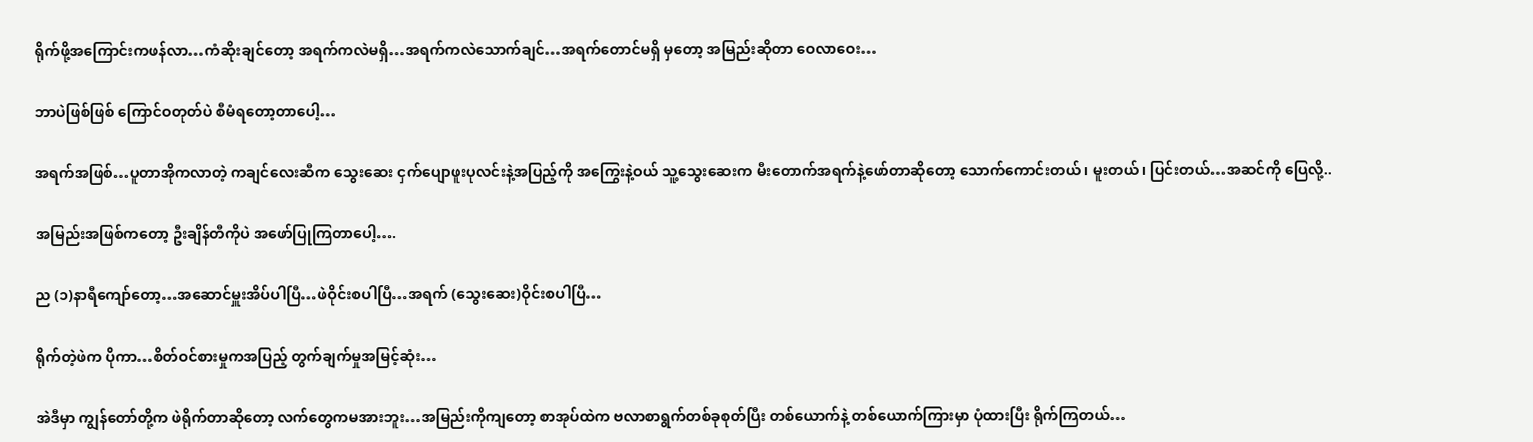ရိုက်ဖို့အကြောင်းကဖန်လာ…ကံဆိုးချင်တော့ အရက်ကလဲမရှိ…အရက်ကလဲသောက်ချင်…အရက်တောင်မရှိ မှတော့ အမြည်းဆိုတာ ဝေလာဝေး…

ဘာပဲဖြစ်ဖြစ် ကြောင်ဝတုတ်ပဲ စီမံရတော့တာပေါ့…

အရက်အဖြစ်…ပူတာအိုကလာတဲ့ ကချင်လေးဆီက သွေးဆေး ငှက်ပျောဖူးပုလင်းနဲ့အပြည့်ကို အကြွေးနဲ့ဝယ် သူ့သွေးဆေးက မီးတောက်အရက်နဲ့ဖော်တာဆိုတော့ သောက်ကောင်းတယ်၊ မူးတယ်၊ ပြင်းတယ်…အဆင်ကို ပြေလို့..

အမြည်းအဖြစ်ကတော့ ဦးချိန်တီကိုပဲ အဖော်ပြုကြတာပေါ့….

ည (၁)နာရီကျော်တော့…အဆောင်မှူးအိပ်ပါပြီ…ဖဲဝိုင်းစပါပြီ…အရက် (သွေးဆေး)ဝိုင်းစပါပြီ…

ရိုက်တဲ့ဖဲက ပိုကာ…စိတ်ဝင်စားမှုကအပြည့် တွက်ချက်မှုအမြင့်ဆုံး…

အဲဒီမှာ ကျွန်တော်တို့က ဖဲရိုက်တာဆိုတော့ လက်တွေကမအားဘူး…အမြည်းကိုကျတော့ စာအုပ်ထဲက ဗလာစာရွက်တစ်ခုစုတ်ပြီး တစ်ယောက်နဲ့ တစ်ယောက်ကြားမှာ ပုံထားပြီး ရိုက်ကြတယ်…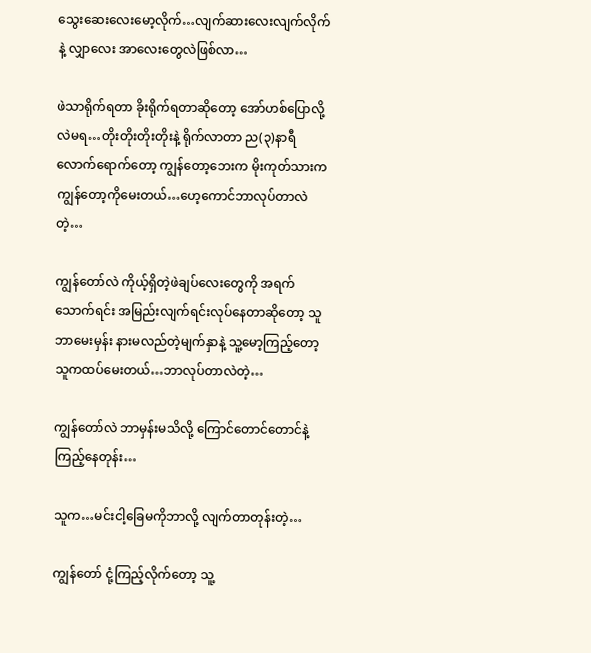သွေးဆေးလေးမော့လိုက်…လျက်ဆားလေးလျက်လိုက်နဲ့ လျှာလေး အာလေးတွေလဲဖြစ်လာ…

ဖဲသာရိုက်ရတာ ခိုးရိုက်ရတာဆိုတော့ အော်ဟစ်ပြောလို့လဲမရ…တိုးတိုးတိုးတိုးနဲ့ ရိုက်လာတာ ည(၃)နာရီ လောက်ရောက်တော့ ကျွန်တော့ဘေးက မိုးကုတ်သားက ကျွန်တော့ကိုမေးတယ်…ဟေ့ကောင်ဘာလုပ်တာလဲ တဲ့…

ကျွန်တော်လဲ ကိုယ့်ရှိတဲ့ဖဲချပ်လေးတွေကို အရက်သောက်ရင်း အမြည်းလျက်ရင်းလုပ်နေတာဆိုတော့ သူဘာမေးမှန်း နားမလည်တဲ့မျက်နှာနဲ့ သူ့မော့ကြည့်တော့ သူကထပ်မေးတယ်…ဘာလုပ်တာလဲတဲ့…

ကျွန်တော်လဲ ဘာမှန်းမသိလို့ ကြောင်တောင်တောင်နဲ့ကြည့်နေတုန်း…

သူက…မင်းငါ့ခြေမကိုဘာလို့ လျက်တာတုန်းတဲ့…

ကျွန်တော် ငုံ့ကြည့်လိုက်တော့ သူ့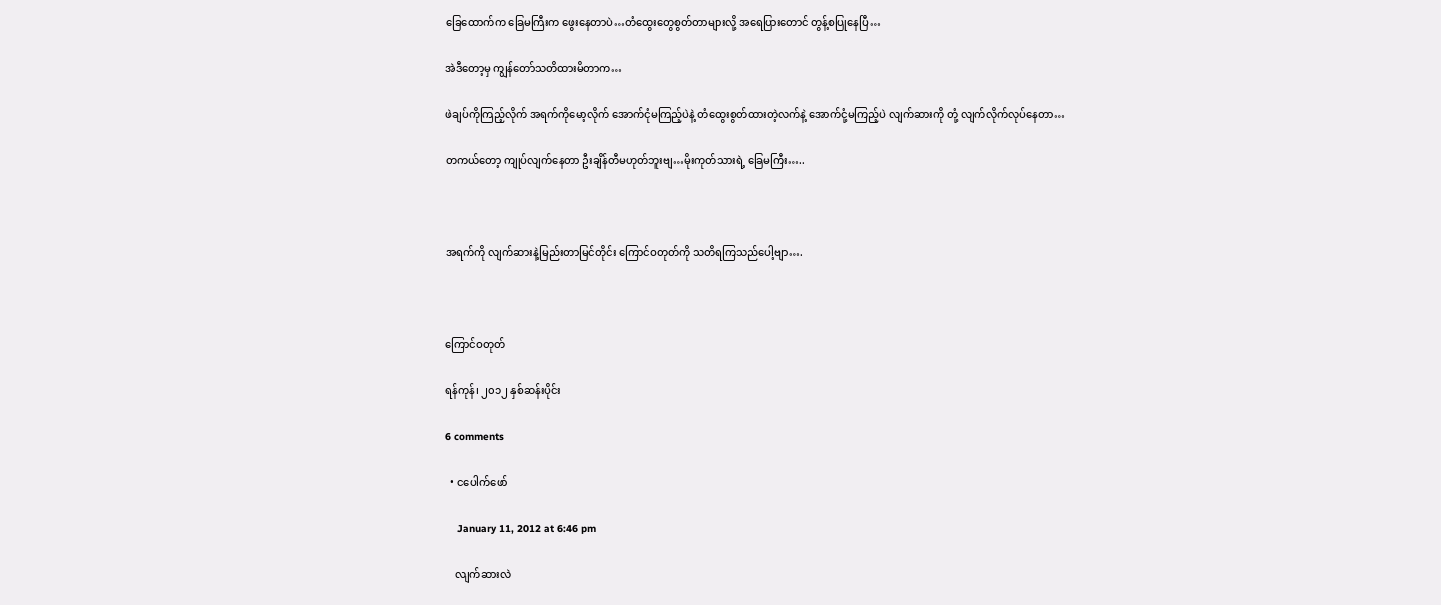ခြေထောက်က ခြေမကြီးက ဖွေးနေတာပဲ…တံထွေးတွေစွတ်တာများလို့ အရေပြားတောင် တွန့်စပြုနေပြီ…

အဲဒီတော့မှ ကျွန်တော်သတိထားမိတာက…

ဖဲချပ်ကိုကြည့်လိုက် အရက်ကိုမော့လိုက် အောက်ငုံမကြည့်ပဲနဲ့ တံထွေးစွတ်ထားတဲ့လက်နဲ့ အောက်ငုံ့မကြည့်ပဲ လျက်ဆားကို တုံ့ လျက်လိုက်လုပ်နေတာ…

တကယ်တော့ ကျုပ်လျက်နေတာ ဦးချိန်တီမဟုတ်ဘူးဗျ…မိုးကုတ်သားရဲ့ ခြေမကြီး…..



အရက်ကို လျက်ဆားနဲ့မြည်းတာမြင်တိုင်း ကြောင်ဝတုတ်ကို သတိရကြသည်ပေါ့ဗျာ….



ကြောင်ဝတုတ်

ရန်ကုန်၊ ၂၀၁၂ နှစ်ဆန်းပိုင်း

6 comments

  • ငပေါက်ဖော်

    January 11, 2012 at 6:46 pm

    လျက်ဆားလဲ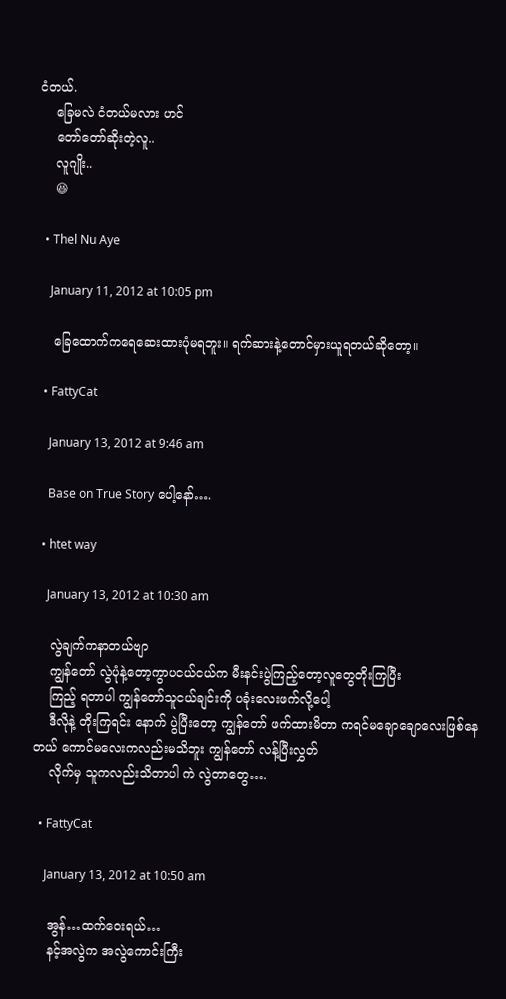ငံတယ်.
    ခြေမလဲ ငံတယ်မလား ဟင်
    တော်တော်ဆိုးတဲ့လူ..
    လူဂျိုး..
    😆

  • Thel Nu Aye

    January 11, 2012 at 10:05 pm

    ခြေထောက်ကရေဆေးထားပုံမရဘူး။ ရက်ဆားနဲ့တောင်မှားယူရတယ်ဆိုတော့။

  • FattyCat

    January 13, 2012 at 9:46 am

    Base on True Story ပေါ့နော်….

  • htet way

    January 13, 2012 at 10:30 am

    လွဲချက်ကနာတယ်ဗျာ
    ကျွန်တော် လွဲပုံနဲ့တော့ကွာပငယ်ငယ်က မီးနင်းပွဲကြည့်တော့လူတွေတိုးကြပြီး
    ကြည့် ရတာပါ ကျွန်တော်သူငယ်ချင်းကို ပခုံးလေးဖက်လို့ပေါ့
    ဒီလိုနဲ့ တိုးကြရင်း နောက် ပွဲပြီးတော့ ကျွန်တော် ဖက်ထားမိတာ ကရင်မချောချောလေးဖြစ်နေတယ် ကောင်မလေးကလည်းမသိဘူး ကျွန်တော် လန့်ပြီးလွှတ်
    လိုက်မှ သူကလည်းသိတာပါ ကဲ လွဲတာတွေ….

  • FattyCat

    January 13, 2012 at 10:50 am

    အွန်…ထက်ဝေးရယ်…
    နင့်အလွဲက အလွဲကောင်းကြီး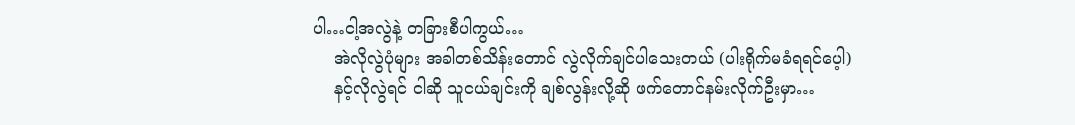ပါ…ငါ့အလွဲနဲ့ တခြားစီပါကွယ်…
    အဲလိုလွဲပုံများ အခါတစ်သိန်းတောင် လွဲလိုက်ချင်ပါသေးတယ် (ပါးရိုက်မခံရရင်ပေ့ါ)
    နင့်လိုလွဲရင် ငါဆို သူငယ်ချင်းကို ချစ်လွန်းလို့ဆို ဖက်တောင်နမ်းလိုက်ဦးမှာ…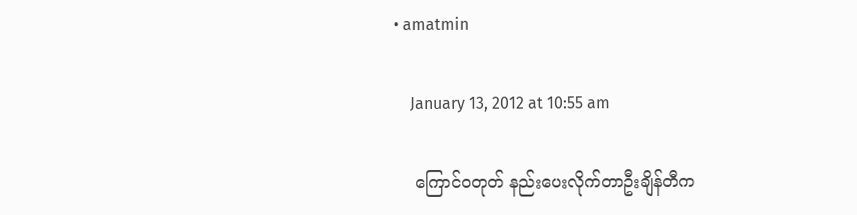• amatmin

    January 13, 2012 at 10:55 am

    ကြောင်ဝတုတ် နည်းပေးလိုက်တာဦးချိန်တီက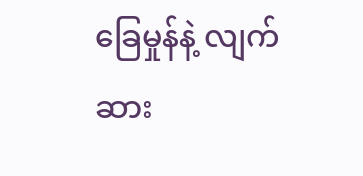ခြေမှုန်နဲ့ လျက်ဆား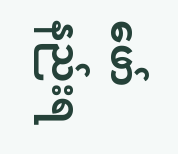ဖော်နည်းရ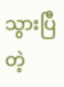သွားပြီတဲ့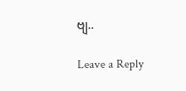ဗျ..

Leave a Reply